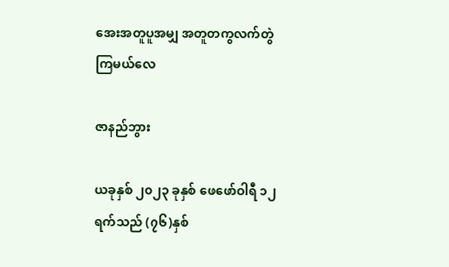အေးအတူပူအမျှ အတူတကွလက်တွဲကြမယ်လေ

ဇာနည်ဘွား

ယခုနှစ် ၂၀၂၃ ခုနှစ် ဖေဖော်ဝါရီ ၁၂ ရက်သည် (၇၆)နှစ်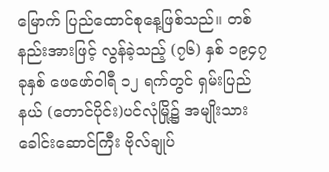မြောက် ပြည်ထောင်စုနေ့ဖြစ်သည်။ တစ်နည်းအားဖြင့် လွန်ခဲ့သည့် (၇၆) နှစ် ၁၉၄၇ ခုနှစ် ဖေဖော်ဝါရီ ၁၂ ရက်တွင် ရှမ်းပြည်နယ် (တောင်ပိုင်း)ပင်လုံမြို့၌ အမျိုးသားခေါင်းဆောင်ကြီး ဗိုလ်ချုပ်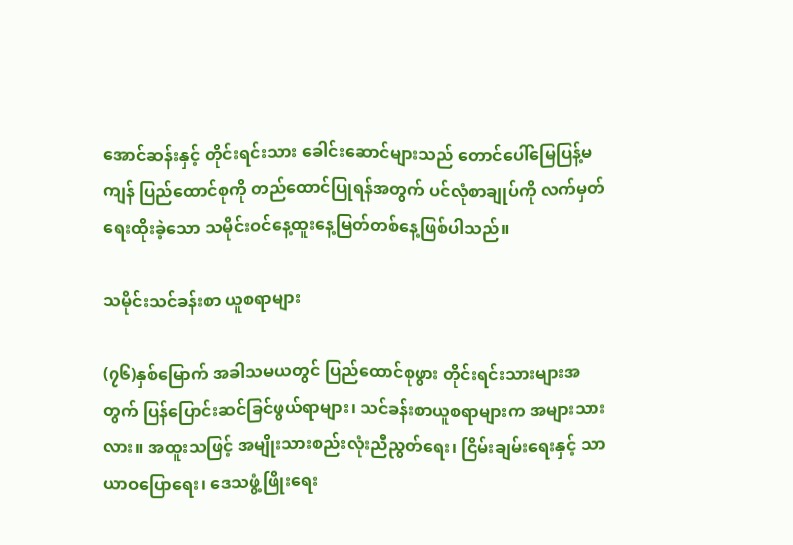အောင်ဆန်းနှင့် တိုင်းရင်းသား ခေါင်းဆောင်များသည် တောင်ပေါ်မြေပြန့်မကျန် ပြည်ထောင်စုကို တည်ထောင်ပြုရန်အတွက် ပင်လုံစာချုပ်ကို လက်မှတ်ရေးထိုးခဲ့သော သမိုင်းဝင်နေ့ထူးနေ့မြတ်တစ်နေ့ဖြစ်ပါသည်။

သမိုင်းသင်ခန်းစာ ယူစရာများ

(၇၆)နှစ်မြောက် အခါသမယတွင် ပြည်ထောင်စုဖွား တိုင်းရင်းသားများအတွက် ပြန်ပြောင်းဆင်ခြင်ဖွယ်ရာများ၊ သင်ခန်းစာယူစရာများက အများသားလား။ အထူးသဖြင့် အမျိုးသားစည်းလုံးညီညွတ်ရေး၊ ငြိမ်းချမ်းရေးနှင့် သာယာဝပြောရေး၊ ဒေသဖွံ့ဖြိုးရေး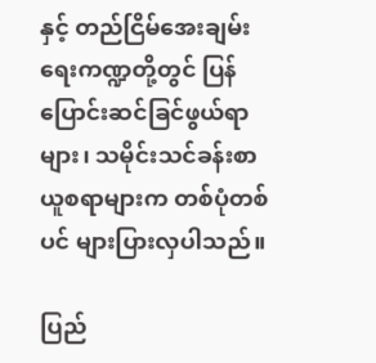နှင့် တည်ငြိမ်အေးချမ်းရေးကဏ္ဍတို့တွင် ပြန်ပြောင်းဆင်ခြင်ဖွယ်ရာများ၊ သမိုင်းသင်ခန်းစာ ယူစရာများက တစ်ပုံတစ်ပင် များပြားလှပါသည်။

ပြည်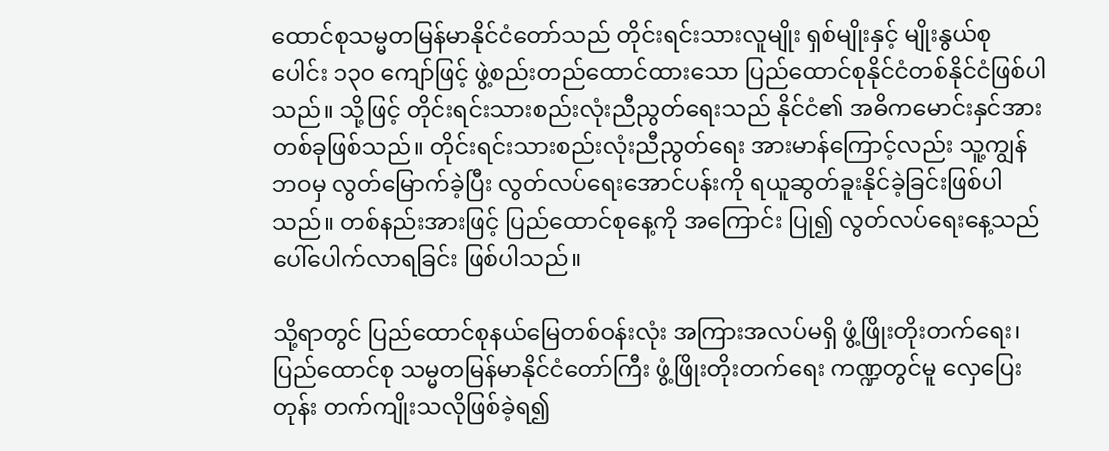ထောင်စုသမ္မတမြန်မာနိုင်ငံတော်သည် တိုင်းရင်းသားလူမျိုး ရှစ်မျိုးနှင့် မျိုးနွယ်စုပေါင်း ၁၃၀ ကျော်ဖြင့် ဖွဲ့စည်းတည်ထောင်ထားသော ပြည်ထောင်စုနိုင်ငံတစ်နိုင်ငံဖြစ်ပါသည်။ သို့ဖြင့် တိုင်းရင်းသားစည်းလုံးညီညွတ်ရေးသည် နိုင်ငံ၏ အဓိကမောင်းနှင်အားတစ်ခုဖြစ်သည်။ တိုင်းရင်းသားစည်းလုံးညီညွတ်ရေး အားမာန်ကြောင့်လည်း သူ့ကျွန်ဘဝမှ လွတ်မြောက်ခဲ့ပြီး လွတ်လပ်ရေးအောင်ပန်းကို ရယူဆွတ်ခူးနိုင်ခဲ့ခြင်းဖြစ်ပါသည်။ တစ်နည်းအားဖြင့် ပြည်ထောင်စုနေ့ကို အကြောင်း ပြု၍ လွတ်လပ်ရေးနေ့သည် ပေါ်ပေါက်လာရခြင်း ဖြစ်ပါသည်။

သို့ရာတွင် ပြည်ထောင်စုနယ်မြေတစ်ဝန်းလုံး အကြားအလပ်မရှိ ဖွံ့ဖြိုးတိုးတက်ရေး၊ ပြည်ထောင်စု သမ္မတမြန်မာနိုင်ငံတော်ကြီး ဖွံ့ဖြိုးတိုးတက်ရေး ကဏ္ဍတွင်မူ လှေပြေးတုန်း တက်ကျိုးသလိုဖြစ်ခဲ့ရ၍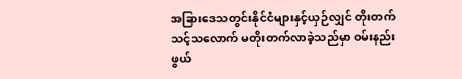အခြားဒေသတွင်းနိုင်ငံများနှင့်ယှဉ်လျှင် တိုးတက်သင့်သလောက် မတိုးတက်လာခဲ့သည်မှာ ဝမ်းနည်းဖွယ်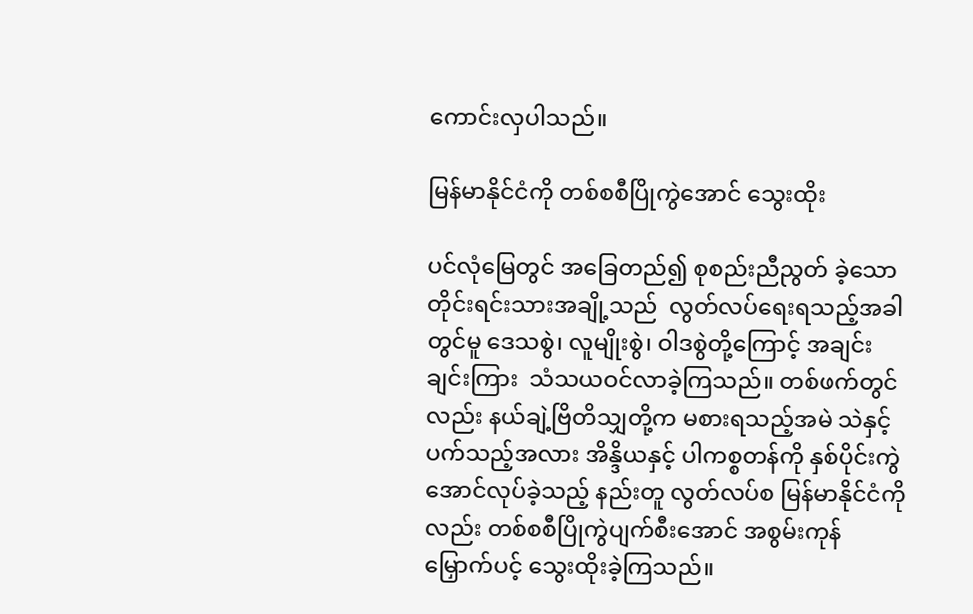ကောင်းလှပါသည်။

မြန်မာနိုင်ငံကို တစ်စစီပြိုကွဲအောင် သွေးထိုး

ပင်လုံမြေတွင် အခြေတည်၍ စုစည်းညီညွတ် ခဲ့သောတိုင်းရင်းသားအချို့သည်  လွတ်လပ်ရေးရသည့်အခါတွင်မူ ဒေသစွဲ၊ လူမျိုးစွဲ၊ ဝါဒစွဲတို့ကြောင့် အချင်းချင်းကြား  သံသယဝင်လာခဲ့ကြသည်။ တစ်ဖက်တွင်လည်း နယ်ချဲ့ဗြိတိသျှတို့က မစားရသည့်အမဲ သဲနှင့်ပက်သည့်အလား အိန္ဒိယနှင့် ပါကစ္စတန်ကို နှစ်ပိုင်းကွဲအောင်လုပ်ခဲ့သည့် နည်းတူ လွတ်လပ်စ မြန်မာနိုင်ငံကိုလည်း တစ်စစီပြိုကွဲပျက်စီးအောင် အစွမ်းကုန်မြှောက်ပင့် သွေးထိုးခဲ့ကြသည်။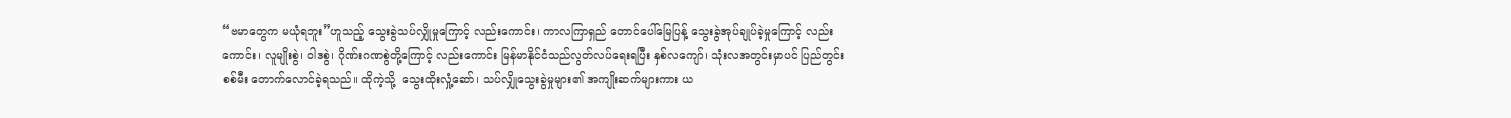“ဗမာတွေက မယုံရဘူး”ဟူသည့် သွေးခွဲသပ်လျှိုမှုကြောင့် လည်းကောင်း၊ ကာလကြာရှည် တောင်ပေါ်မြေပြန့် သွေးခွဲအုပ်ချုပ်ခဲ့မှုကြောင့် လည်းကောင်း၊ လူမျိုးစွဲ၊ ဝါဒစွဲ၊ ဂိုဏ်းဂဏစွဲတို့ကြောင့် လည်းကောင်း မြန်မာနိုင်ငံသည်လွတ်လပ်ရေးရပြီး နှစ်လကျော်၊ သုံးလအတွင်းမှာပင် ပြည်တွင်းစစ်မီး တောက်လောင်ခဲ့ရသည်။ ထိုကဲ့သို့  သွေးထိုးလှုံ့ဆော်၊ သပ်လျှိုသွေးခွဲမှုများ၏ အကျိုးဆက်များကား ယ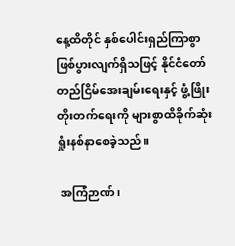နေ့ထိတိုင် နှစ်ပေါင်းရှည်ကြာစွာ ဖြစ်ပွားလျက်ရှိသဖြင့် နိုင်ငံတော် တည်ငြိမ်အေးချမ်းရေးနှင့် ဖွံ့ဖြိုးတိုးတက်ရေးကို များစွာထိခိုက်ဆုံးရှုံးနစ်နာစေခဲ့သည်။

 အကြံဉာဏ်၊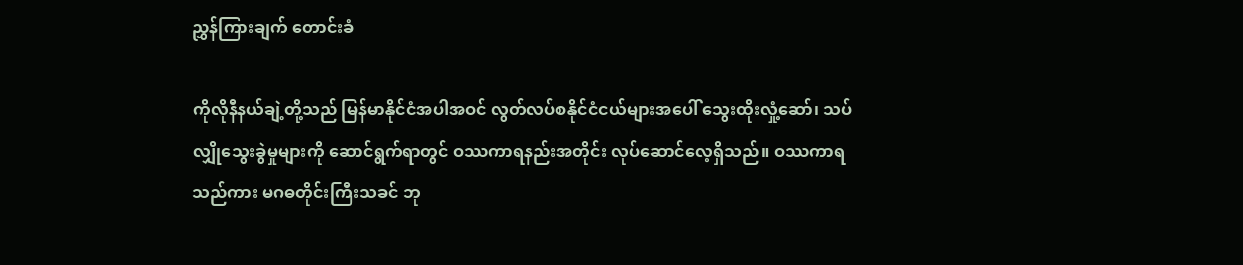ညွှန်ကြားချက် တောင်းခံ

ကိုလိုနီနယ်ချဲ့တို့သည် မြန်မာနိုင်ငံအပါအဝင် လွတ်လပ်စနိုင်ငံငယ်များအပေါ် သွေးထိုးလှုံ့ဆော်၊ သပ်လျှိုသွေးခွဲမှုများကို ဆောင်ရွက်ရာတွင် ဝဿကာရနည်းအတိုင်း လုပ်ဆောင်လေ့ရှိသည်။ ဝဿကာရသည်ကား မဂဓတိုင်းကြီးသခင် ဘု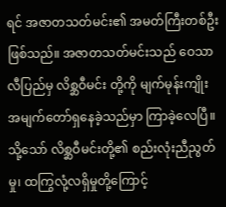ရင် အဇာတသတ်မင်း၏ အမတ်ကြီးတစ်ဦးဖြစ်သည်။ အဇာတသတ်မင်းသည် ဝေသာလီပြည်မှ လိစ္ဆဝီမင်း တို့ကို မျက်မုန်းကျိုးအမျက်တော်ရှနေခဲ့သည်မှာ ကြာခဲ့လေပြီ။ သို့သော် လိစ္ဆဝီမင်းတို့၏ စည်းလုံးညီညွတ်မှု၊ ထကြွလုံ့လရှိမှုတို့ကြောင့်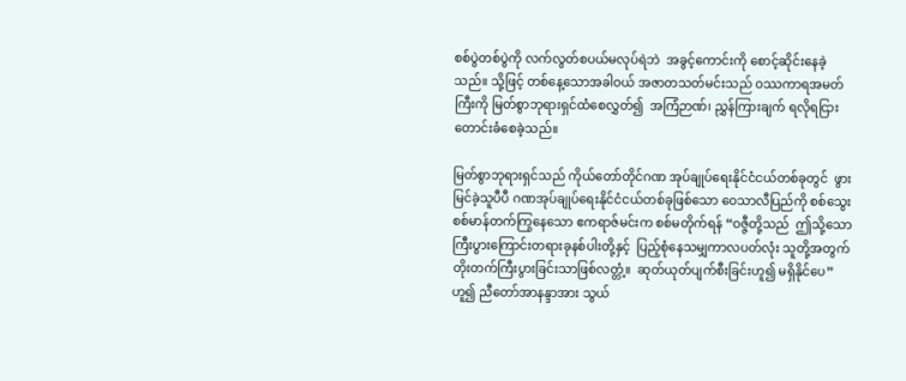စစ်ပွဲတစ်ပွဲကို လက်လွတ်စပယ်မလုပ်ရဲဘဲ  အခွင့်ကောင်းကို စောင့်ဆိုင်းနေခဲ့သည်။ သို့ဖြင့် တစ်နေ့သောအခါဝယ် အဇာတသတ်မင်းသည် ဝဿကာရအမတ်ကြီးကို မြတ်စွာဘုရားရှင်ထံစေလွှတ်၍  အကြံဉာဏ်၊ ညွှန်ကြားချက် ရလိုရငြားတောင်းခံစေခဲ့သည်။

မြတ်စွာဘုရားရှင်သည် ကိုယ်တော်တိုင်ဂဏ အုပ်ချုပ်ရေးနိုင်ငံငယ်တစ်ခုတွင်  ဖွားမြင်ခဲ့သူပီပီ ဂဏအုပ်ချုပ်ရေးနိုင်ငံငယ်တစ်ခုဖြစ်သော ဝေသာလီပြည်ကို စစ်သွေးစစ်မာန်တက်ကြွနေသော ဧကရာဇ်မင်းက စစ်မတိုက်ရန် “ဝဇ္ဇီတို့သည်  ဤသို့သော ကြီးပွားကြောင်းတရားခုနစ်ပါးတို့နှင့်  ပြည့်စုံနေသမျှကာလပတ်လုံး သူတို့အတွက် တိုးတက်ကြီးပွားခြင်းသာဖြစ်လတ္တံ့။  ဆုတ်ယုတ်ပျက်စီးခြင်းဟူ၍ မရှိနိုင်ပေ”ဟူ၍ ညီတော်အာနန္ဒာအား သွယ်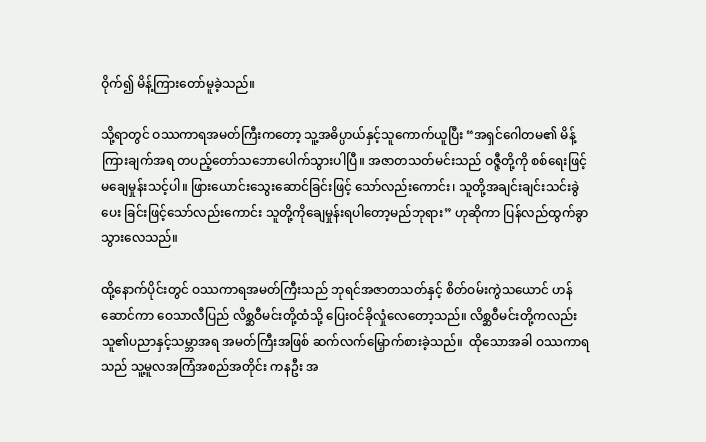ဝိုက်၍ မိန့်ကြားတော်မူခဲ့သည်။

သို့ရာတွင် ဝဿကာရအမတ်ကြီးကတော့ သူ့အဓိပ္ပာယ်နှင့်သူကောက်ယူပြီး “အရှင်ဂေါတမ၏ မိန့်ကြားချက်အရ တပည့်တော်သဘောပေါက်သွားပါပြီ။ အဇာတသတ်မင်းသည် ဝဇ္ဇီတို့ကို စစ်ရေးဖြင့် မချေမှုန်းသင့်ပါ။ ဖြားယောင်းသွေးဆောင်ခြင်းဖြင့် သော်လည်းကောင်း၊ သူတို့အချင်းချင်းသင်းခွဲပေး ခြင်းဖြင့်သော်လည်းကောင်း သူတို့ကိုချေမှုန်းရပါတော့မည်ဘုရား” ဟုဆိုကာ ပြန်လည်ထွက်ခွာသွားလေသည်။

ထို့နောက်ပိုင်းတွင် ဝဿကာရအမတ်ကြီးသည် ဘုရင်အဇာတသတ်နှင့် စိတ်ဝမ်းကွဲသယောင် ဟန်ဆောင်ကာ ဝေသာလီပြည် လိစ္ဆဝီမင်းတို့ထံသို့ ပြေးဝင်ခိုလှုံလေတော့သည်။ လိစ္ဆဝီမင်းတို့ကလည်း သူ၏ပညာနှင့်သမ္ဘာအရ အမတ်ကြီးအဖြစ် ဆက်လက်မြှောက်စားခဲ့သည်။  ထိုသောအခါ ဝဿကာရသည် သူ့မူလအကြံအစည်အတိုင်း ကနဦး အ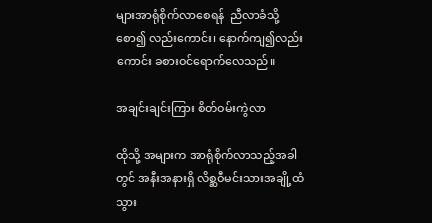များအာရုံစိုက်လာစေရန်  ညီလာခံသို့စော၍ လည်းကောင်း၊ နောက်ကျ၍လည်းကောင်း ခစားဝင်ရောက်လေသည်။

အချင်းချင်းကြား စိတ်ဝမ်းကွဲလာ

ထိုသို့ အများက အာရုံစိုက်လာသည့်အခါတွင် အနီးအနားရှိ လိစ္ဆဝီမင်းသားအချို့ထံ သွား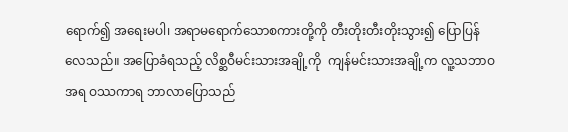ရောက်၍ အရေးမပါ၊ အရာမရောက်သောစကားတို့ကို တီးတိုးတီးတိုးသွား၍ ပြောပြန်လေသည်။ အပြောခံရသည့် လိစ္ဆဝီမင်းသားအချို့ကို  ကျန်မင်းသားအချို့က လူ့သဘာဝအရ ဝဿကာရ ဘာလာပြောသည်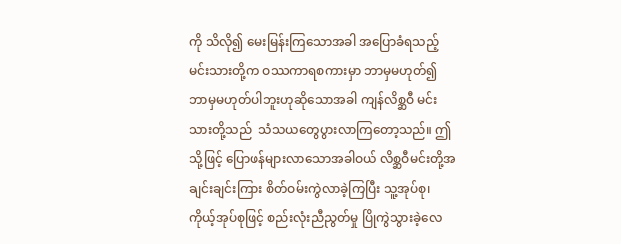ကို သိလို၍ မေးမြန်းကြသောအခါ အပြောခံရသည့် မင်းသားတို့က ဝဿကာရစကားမှာ ဘာမှမဟုတ်၍ ဘာမှမဟုတ်ပါဘူးဟုဆိုသောအခါ ကျန်လိစ္ဆဝီ မင်းသားတို့သည်  သံသယတွေပွားလာကြတော့သည်။ ဤသို့ဖြင့် ပြောဖန်များလာသောအခါဝယ် လိစ္ဆဝီမင်းတို့အချင်းချင်းကြား စိတ်ဝမ်းကွဲလာခဲ့ကြပြီး သူ့အုပ်စု၊ ကိုယ့်အုပ်စုဖြင့် စည်းလုံးညီညွတ်မှု ပြိုကွဲသွားခဲ့လေ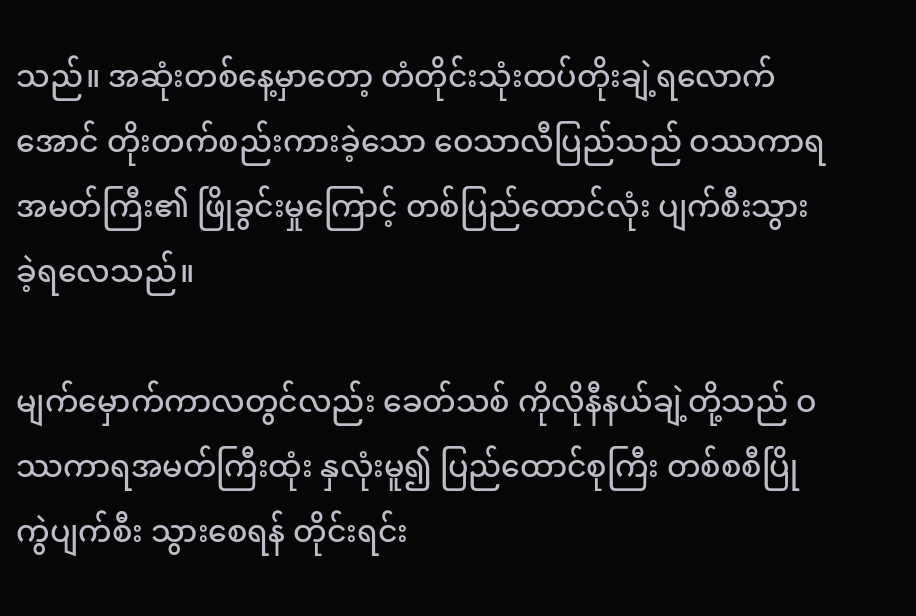သည်။ အဆုံးတစ်နေ့မှာတော့ တံတိုင်းသုံးထပ်တိုးချဲ့ရလောက်အောင် တိုးတက်စည်းကားခဲ့သော ဝေသာလီပြည်သည် ဝဿကာရ အမတ်ကြီး၏ ဖြိုခွင်းမှုကြောင့် တစ်ပြည်ထောင်လုံး ပျက်စီးသွားခဲ့ရလေသည်။

မျက်မှောက်ကာလတွင်လည်း ခေတ်သစ် ကိုလိုနီနယ်ချဲ့တို့သည် ဝဿကာရအမတ်ကြီးထုံး နှလုံးမူ၍ ပြည်ထောင်စုကြီး တစ်စစီပြိုကွဲပျက်စီး သွားစေရန် တိုင်းရင်း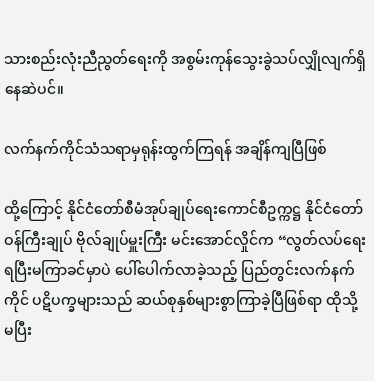သားစည်းလုံးညီညွတ်ရေးကို အစွမ်းကုန်သွေးခွဲသပ်လျှိုလျက်ရှိနေဆဲပင်။

လက်နက်ကိုင်သံသရာမှရုန်းထွက်ကြရန် အချိန်ကျပြီဖြစ်

ထို့ကြောင့် နိုင်ငံတော်စီမံအုပ်ချုပ်ရေးကောင်စီဥက္ကဋ္ဌ နိုင်ငံတော်ဝန်ကြီးချုပ် ဗိုလ်ချုပ်မှူးကြီး မင်းအောင်လှိုင်က “လွတ်လပ်ရေးရပြီးမကြာခင်မှာပဲ ပေါ်ပေါက်လာခဲ့သည့် ပြည်တွင်းလက်နက်ကိုင် ပဋိပက္ခများသည် ဆယ်စုနှစ်များစွာကြာခဲ့ပြီဖြစ်ရာ ထိုသို့ မပြီး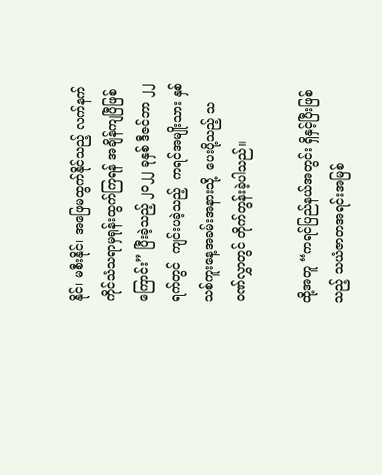နိုင်၊ မစီးနိုင်၊ အဖြေမထွက်နိုင်သည့် လက်နက်ကိုင်သံသရာမှရုန်းထွက်ကြရန် အချိန်ကျပြီဖြစ်ကြောင်း” ပြီးခဲ့သည့် ၂၀၂၂ ခုနှစ် ဒီဇင်ဘာ ၂၂ ရက်တွင်  ကျင်းပခဲ့သည့်  ကရင်အမျိုးသား နှစ်သစ်ကူးနေ့အခမ်းအနားသို့  ပေးပို့သည့် သဝဏ်လွှာတွင် တိုက်တွန်းခဲ့ပါသည်။

ထို့အတူ “ကရင်ပြည်နယ်အတွင်း ရှိနှင့်ပြီးဖြစ်သည့် သယံဇာတအရင်းအမြစ်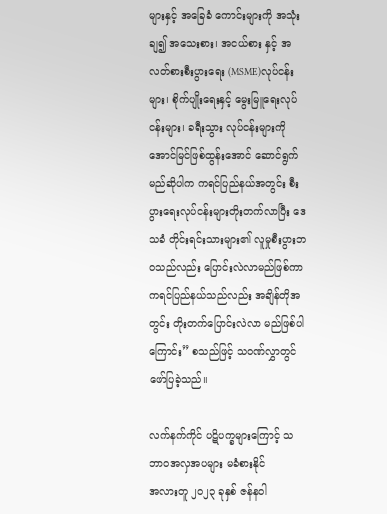များနှင့် အခြေခံ ကောင်းများကို အသုံးချ၍ အသေးစား၊ အငယ်စား နှင့် အလတ်စားစီးပွားရေး (MSME)လုပ်ငန်းများ၊ စိုက်ပျိုးရေးနှင့် မွေးမြူရေးလုပ်ငန်းများ၊ ခရီးသွား လုပ်ငန်းများကို  အောင်မြင်ဖြစ်ထွန်းအောင် ဆောင်ရွက်မည်ဆိုပါက ကရင်ပြည်နယ်အတွင်း စီးပွားရေးလုပ်ငန်းများတိုးတက်လာပြီး ဒေသခံ တိုင်းရင်းသားများ၏ လူမှုစီးပွားဘဝသည်လည်း ပြောင်းလဲလာမည်ဖြစ်ကာ ကရင်ပြည်နယ်သည်လည်း အချိန်တိုအတွင်း တိုးတက်ပြောင်းလဲလာ မည်ဖြစ်ပါကြောင်း” စသည်ဖြင့် သဝဏ်လွှာတွင် ဖော်ပြခဲ့သည်။

လက်နက်ကိုင် ပဋိပက္ခများကြောင့် သဘာဝအလှအပများ မခံစားနိုင်
အလားတူ ၂၀၂၃ ခုနှစ် ဇန်နဝါ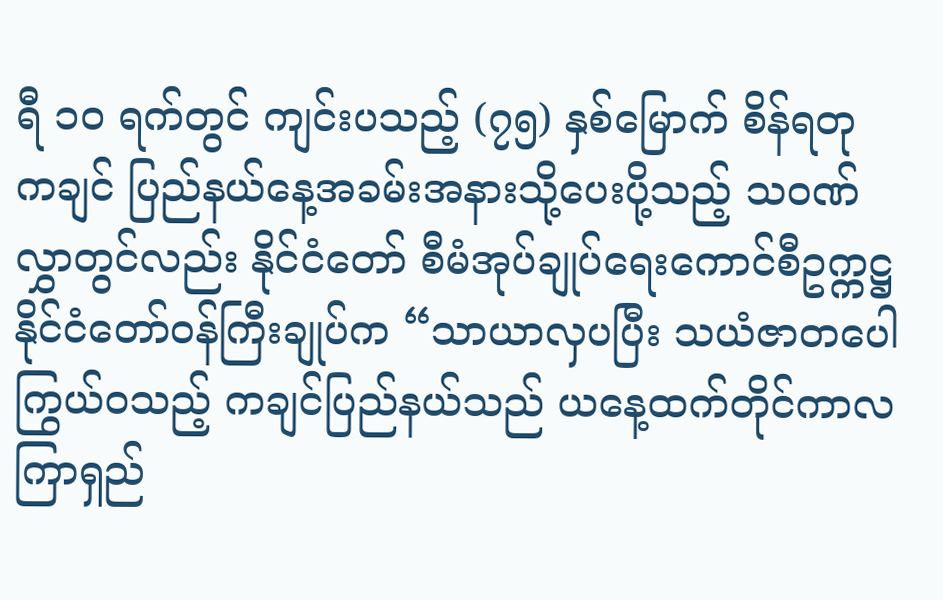ရီ ၁၀ ရက်တွင် ကျင်းပသည့် (၇၅) နှစ်မြောက် စိန်ရတု ကချင် ပြည်နယ်နေ့အခမ်းအနားသို့ပေးပို့သည့် သဝဏ်လွှာတွင်လည်း နိုင်ငံတော် စီမံအုပ်ချုပ်ရေးကောင်စီဥက္ကဋ္ဌ နိုင်ငံတော်ဝန်ကြီးချုပ်က “သာယာလှပပြီး သယံဇာတပေါကြွယ်ဝသည့် ကချင်ပြည်နယ်သည် ယနေ့ထက်တိုင်ကာလကြာရှည်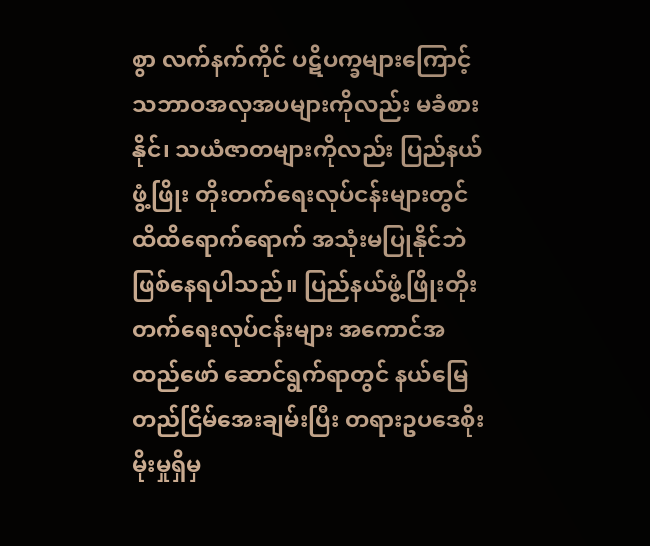စွာ လက်နက်ကိုင် ပဋိပက္ခများကြောင့် သဘာဝအလှအပများကိုလည်း မခံစားနိုင်၊ သယံဇာတများကိုလည်း ပြည်နယ်ဖွံ့ဖြိုး တိုးတက်ရေးလုပ်ငန်းများတွင် ထိထိရောက်ရောက် အသုံးမပြုနိုင်ဘဲ ဖြစ်နေရပါသည်။ ပြည်နယ်ဖွံ့ဖြိုးတိုးတက်ရေးလုပ်ငန်းများ အကောင်အထည်ဖော် ဆောင်ရွက်ရာတွင် နယ်မြေတည်ငြိမ်အေးချမ်းပြီး တရားဥပဒေစိုးမိုးမှုရှိမှ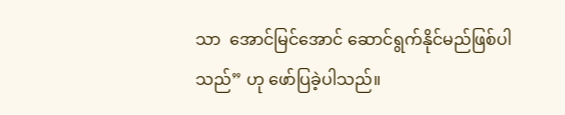သာ  အောင်မြင်အောင် ဆောင်ရွက်နိုင်မည်ဖြစ်ပါသည်” ဟု ဖော်ပြခဲ့ပါသည်။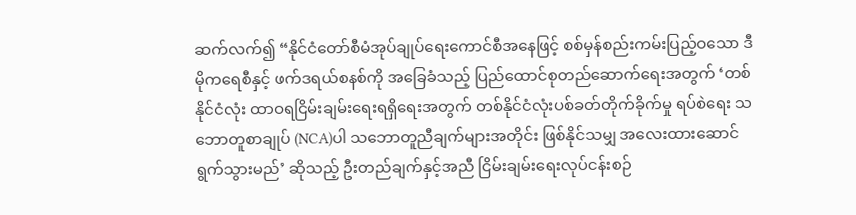ဆက်လက်၍ “နိုင်ငံတော်စီမံအုပ်ချုပ်ရေးကောင်စီအနေဖြင့် စစ်မှန်စည်းကမ်းပြည့်ဝသော ဒီမိုကရေစီနှင့် ဖက်ဒရယ်စနစ်ကို အခြေခံသည့် ပြည်ထောင်စုတည်ဆောက်ရေးအတွက် ‘တစ်နိုင်ငံလုံး ထာဝရငြိမ်းချမ်းရေးရရှိရေးအတွက် တစ်နိုင်ငံလုံးပစ်ခတ်တိုက်ခိုက်မှု ရပ်စဲရေး သဘောတူစာချုပ် (NCA)ပါ သဘောတူညီချက်များအတိုင်း ဖြစ်နိုင်သမျှ အလေးထားဆောင်ရွက်သွားမည်’ ဆိုသည့် ဦးတည်ချက်နှင့်အညီ ငြိမ်းချမ်းရေးလုပ်ငန်းစဉ်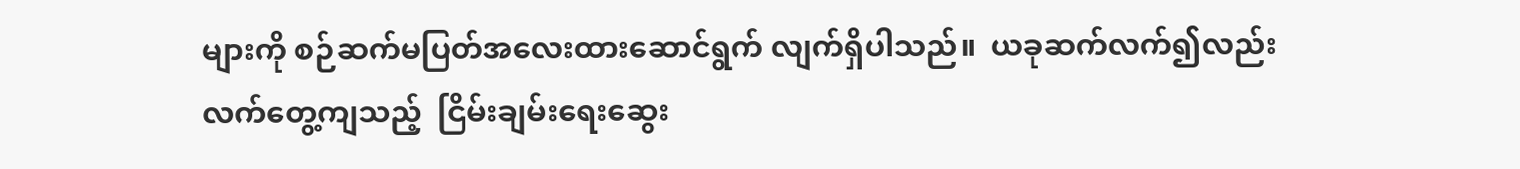များကို စဉ်ဆက်မပြတ်အလေးထားဆောင်ရွက် လျက်ရှိပါသည်။  ယခုဆက်လက်၍လည်း  လက်တွေ့ကျသည့်  ငြိမ်းချမ်းရေးဆွေး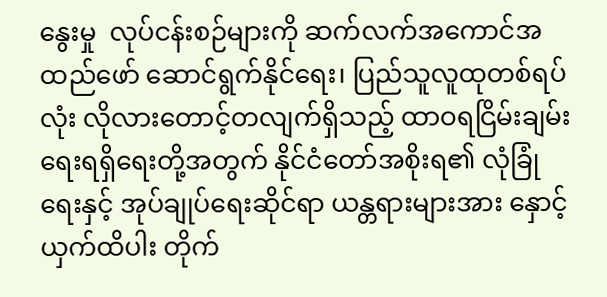နွေးမှု  လုပ်ငန်းစဉ်များကို ဆက်လက်အကောင်အထည်ဖော် ဆောင်ရွက်နိုင်ရေး၊ ပြည်သူလူထုတစ်ရပ်လုံး လိုလားတောင့်တလျက်ရှိသည့် ထာဝရငြိမ်းချမ်း ရေးရရှိရေးတို့အတွက် နိုင်ငံတော်အစိုးရ၏ လုံခြုံရေးနှင့် အုပ်ချုပ်ရေးဆိုင်ရာ ယန္တရားများအား နှောင့်ယှက်ထိပါး တိုက်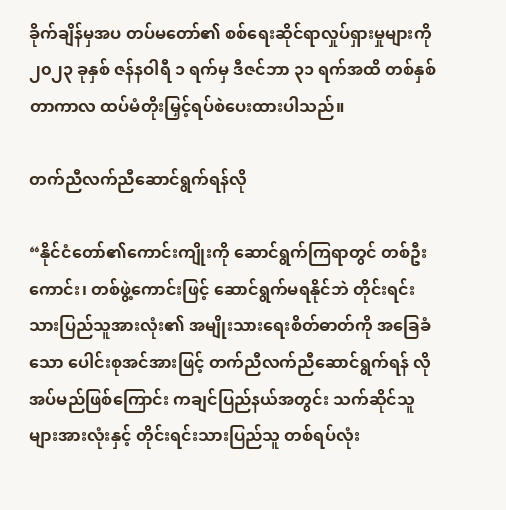ခိုက်ချိန်မှအပ တပ်မတော်၏ စစ်ရေးဆိုင်ရာလှုပ်ရှားမှုများကို ၂၀၂၃ ခုနှစ် ဇန်နဝါရီ ၁ ရက်မှ ဒီဇင်ဘာ ၃၁ ရက်အထိ တစ်နှစ်တာကာလ ထပ်မံတိုးမြှင့်ရပ်စဲပေးထားပါသည်။

တက်ညီလက်ညီဆောင်ရွက်ရန်လို

“နိုင်ငံတော်၏ကောင်းကျိုးကို ဆောင်ရွက်ကြရာတွင် တစ်ဦးကောင်း၊ တစ်ဖွဲ့ကောင်းဖြင့် ဆောင်ရွက်မရနိုင်ဘဲ တိုင်းရင်းသားပြည်သူအားလုံး၏ အမျိုးသားရေးစိတ်ဓာတ်ကို အခြေခံသော ပေါင်းစုအင်အားဖြင့် တက်ညီလက်ညီဆောင်ရွက်ရန် လိုအပ်မည်ဖြစ်ကြောင်း ကချင်ပြည်နယ်အတွင်း သက်ဆိုင်သူများအားလုံးနှင့် တိုင်းရင်းသားပြည်သူ တစ်ရပ်လုံး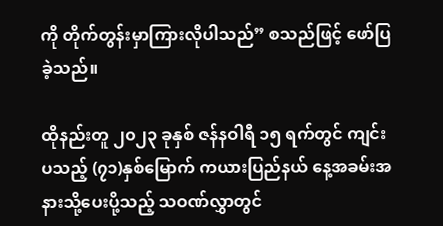ကို တိုက်တွန်းမှာကြားလိုပါသည်” စသည်ဖြင့် ဖော်ပြခဲ့သည်။

ထိုနည်းတူ ၂၀၂၃ ခုနှစ် ဇန်နဝါရီ ၁၅ ရက်တွင် ကျင်းပသည့် (၇၁)နှစ်မြောက် ကယားပြည်နယ် နေ့အခမ်းအနားသို့ပေးပို့သည့် သဝဏ်လွှာတွင်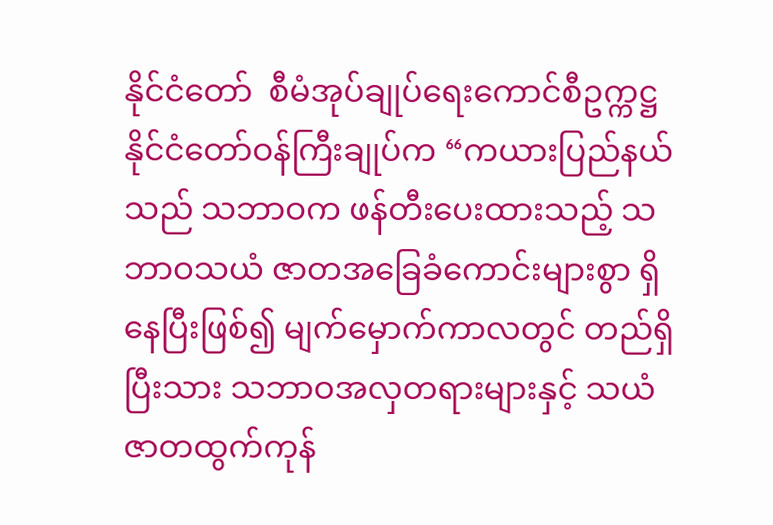နိုင်ငံတော်  စီမံအုပ်ချုပ်ရေးကောင်စီဥက္ကဋ္ဌ နိုင်ငံတော်ဝန်ကြီးချုပ်က “ကယားပြည်နယ်သည် သဘာဝက ဖန်တီးပေးထားသည့် သဘာဝသယံ ဇာတအခြေခံကောင်းများစွာ ရှိနေပြီးဖြစ်၍ မျက်မှောက်ကာလတွင် တည်ရှိပြီးသား သဘာဝအလှတရားများနှင့် သယံဇာတထွက်ကုန်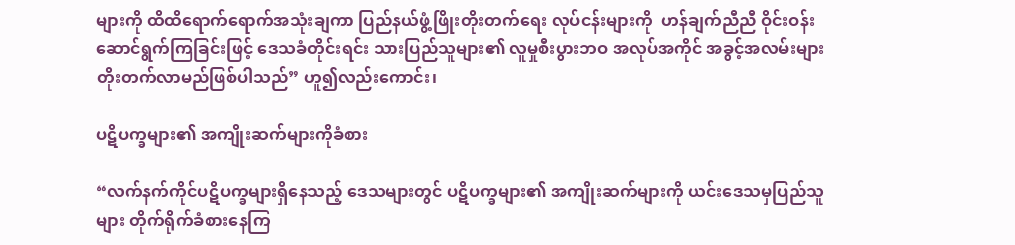များကို ထိထိရောက်ရောက်အသုံးချကာ ပြည်နယ်ဖွံ့ဖြိုးတိုးတက်ရေး လုပ်ငန်းများကို  ဟန်ချက်ညီညီ ဝိုင်းဝန်းဆောင်ရွက်ကြခြင်းဖြင့် ဒေသခံတိုင်းရင်း သားပြည်သူများ၏ လူမှုစီးပွားဘဝ အလုပ်အကိုင် အခွင့်အလမ်းများ တိုးတက်လာမည်ဖြစ်ပါသည်” ဟူ၍လည်းကောင်း၊

ပဋိပက္ခများ၏ အကျိုးဆက်များကိုခံစား

“လက်နက်ကိုင်ပဋိပက္ခများရှိနေသည့် ဒေသများတွင် ပဋိပက္ခများ၏ အကျိုးဆက်များကို ယင်းဒေသမှပြည်သူများ တိုက်ရိုက်ခံစားနေကြ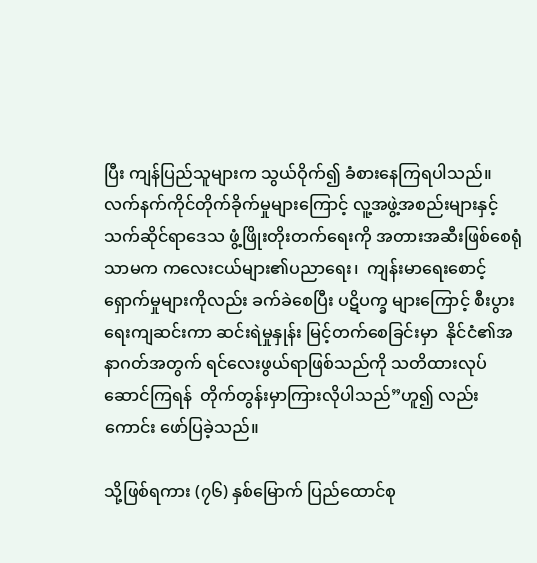ပြီး ကျန်ပြည်သူများက သွယ်ဝိုက်၍ ခံစားနေကြရပါသည်။ လက်နက်ကိုင်တိုက်ခိုက်မှုများကြောင့် လူ့အဖွဲ့အစည်းများနှင့် သက်ဆိုင်ရာဒေသ ဖွံ့ဖြိုးတိုးတက်ရေးကို အတားအဆီးဖြစ်စေရုံသာမက ကလေးငယ်များ၏ပညာရေး၊  ကျန်းမာရေးစောင့်ရှောက်မှုများကိုလည်း ခက်ခဲစေပြီး ပဋိပက္ခ များကြောင့် စီးပွားရေးကျဆင်းကာ ဆင်းရဲမှုနှုန်း မြင့်တက်စေခြင်းမှာ  နိုင်ငံ၏အနာဂတ်အတွက် ရင်လေးဖွယ်ရာဖြစ်သည်ကို သတိထားလုပ်ဆောင်ကြရန်  တိုက်တွန်းမှာကြားလိုပါသည်”ဟူ၍ လည်းကောင်း ဖော်ပြခဲ့သည်။

သို့ဖြစ်ရကား (၇၆) နှစ်မြောက် ပြည်ထောင်စု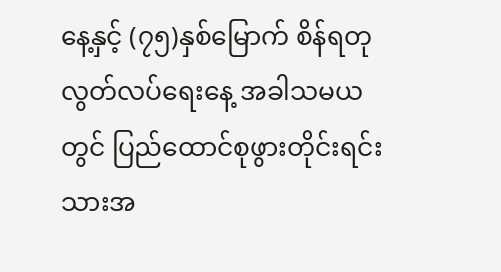နေ့နှင့် (၇၅)နှစ်မြောက် စိန်ရတုလွတ်လပ်ရေးနေ့ အခါသမယတွင် ပြည်ထောင်စုဖွားတိုင်းရင်းသားအ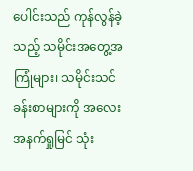ပေါင်းသည် ကုန်လွန်ခဲ့သည့် သမိုင်းအတွေ့အကြုံများ၊ သမိုင်းသင်ခန်းစာများကို အလေးအနက်ရှုမြင် သုံး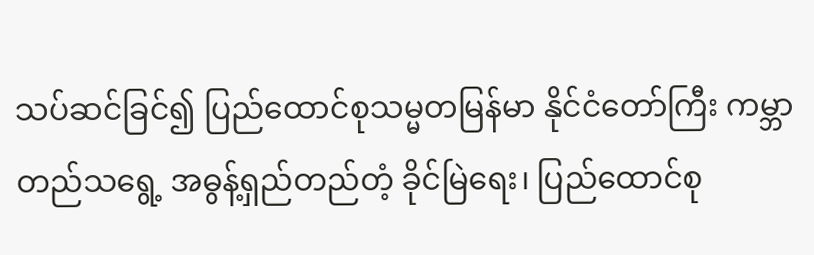သပ်ဆင်ခြင်၍ ပြည်ထောင်စုသမ္မတမြန်မာ နိုင်ငံတော်ကြီး ကမ္ဘာတည်သရွေ့ အဓွန့်ရှည်တည်တံ့ ခိုင်မြဲရေး၊ ပြည်ထောင်စု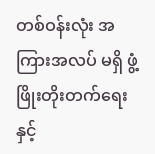တစ်ဝန်းလုံး အကြားအလပ် မရှိ ဖွံ့ဖြိုးတိုးတက်ရေးနှင့်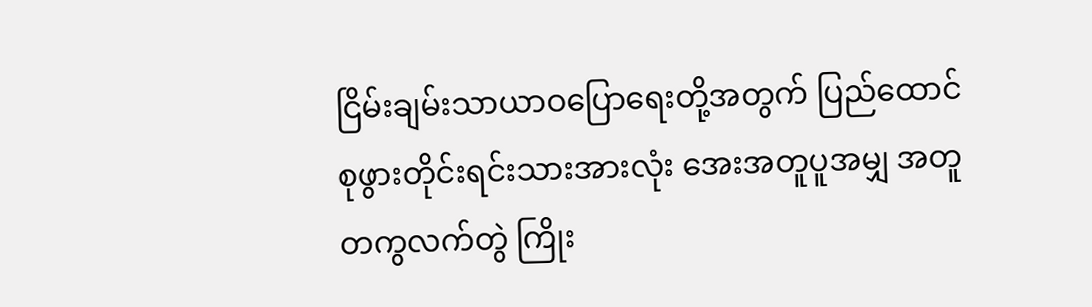ငြိမ်းချမ်းသာယာဝပြောရေးတို့အတွက် ပြည်ထောင်စုဖွားတိုင်းရင်းသားအားလုံး အေးအတူပူအမျှ အတူတကွလက်တွဲ ကြိုး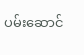ပမ်းဆောင်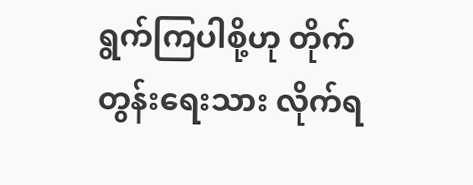ရွက်ကြပါစို့ဟု တိုက်တွန်းရေးသား လိုက်ရ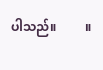ပါသည်။         ။